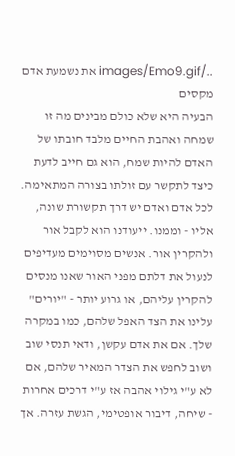../images/Emo9.gif את נשמעת אדם מקסים
הבעיה היא שלא כולם מבינים מה זו שמחה ואהבת החיים מלבד חובתו של האדם להיות שמח, הוא גם חייב לדעת כיצד לתקשר עם זולתו בצורה המתאימה. לכל אדם ואדם יש דרך תקשורת שונה, אליו - וממנו. ייעודנו הוא לקבל אור ולהקרין אור. אנשים מסוימים מעדיפים לנעול את דלתם מפני האור שאנו מנסים להקרין עליהם, או גרוע יותר - "יורים" עלינו את הצד האפל שלהם, כמו במקרה שלך. אם את אדם עקשן, ודאי תנסי שוב ושוב לחפש את הצדר המאיר שלהם, אם לא ע"י גילוי אהבה אז ע"י דרכים אחרות - שיחה, דיבור אופטימי, הגשת עזרה. אך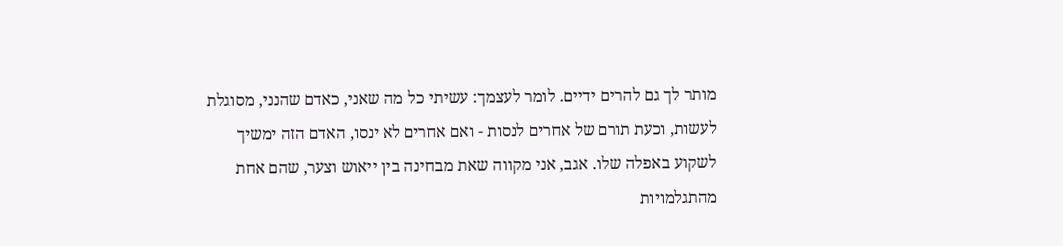מותר לך גם להרים ידיים. לומר לעצמך: עשיתי כל מה שאני, כאדם שהנני, מסוגלת לעשות, וכעת תורם של אחרים לנסות - ואם אחרים לא ינסו, האדם הזה ימשיך לשקוע באפלה שלו. אגב, אני מקווה שאת מבחינה בין ייאוש וצער, שהם אחת מהתגלמויות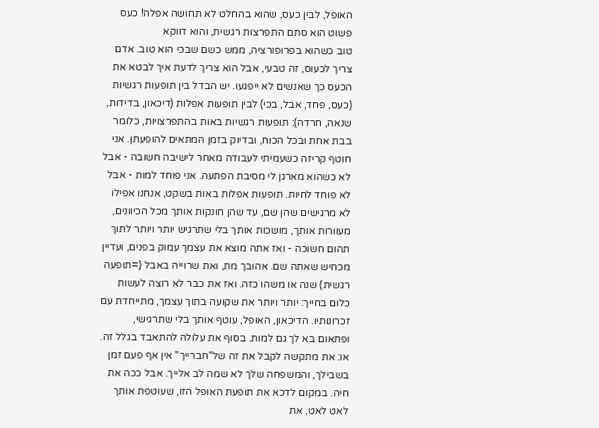האופל, לבין כעס, שהוא בהחלט לא תחושה אפלה! כעס פשוט הוא סתם התפרצות רגשית, והוא דווקא
טוב כשהוא בפרופורציה, ממש כשם שבכי הוא טוב. אדם צריך לכעוס, זה טבעי, אבל הוא צריך לדעת איך לבטא את הכעס כך שאנשים לא ייפגעו. יש הבדל בין תופעות רגשיות (כעס, פחד, אבל, בכי) לבין תופעות אפלות (דיכאון, בדידות, שנאה, חרדה): תופעות רגשיות באות בהתפרצויות, כלומר בבת אחת ובכל הכוח, ובדיוק בזמן המתאים להופעתן. אני חוטף קריזה כשעמיתי לעבודה מאחר לישיבה חשובה - אבל לא כשהוא מארגן לי מסיבת הפתעה. אני פוחד למות - אבל לא פוחד לחיות. תופעות אפלות באות בשקט, אנחנו אפילו לא מרגישים שהן שם, עד שהן חונקות אותך מכל הכיוונים, מעוורות אותך, מושכות אותך בלי שתרגיש יותר ויותר לתוך תהום חשוכה - ואז אתה מוצא את עצמך עמוק בפנים, ועדיין מכחיש שאתה שם. אהובך מת, ואת שרוייה באבל (=תופעה רגשית) שנה או משהו כזה. ואז את כבר לא רוצה לעשות כלום בחייך: יותר ויותר את שקועה בתוך עצמך, מתייחדת עם זכרונותיו. הדיכאון, האופל, עוטף אותך בלי שתרגישי, ופתאום בא לך גם למות. בסוף את עלולה להתאבד בגלל זה. או: את מתקשה לקבל את זה של"חברייך" אין אף פעם זמן בשבילך, והמשפחה שלך לא שמה לב אלייך. אבל ככה את חיה. במקום לדכא את תופעת האופל הזו, שעוטפת אותך לאט לאט, את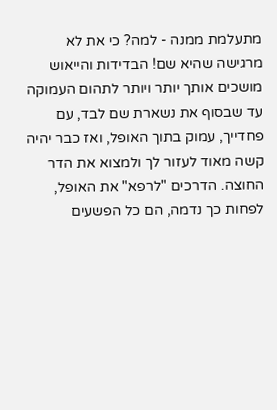מתעלמת ממנה - למה? כי את לא מרגישה שהיא שם! הבדידות והייאוש מושכים אותך יותר ויותר לתהום העמוקה עד שבסוף את נשארת שם לבד, עם פחדייך, עמוק בתוך האופל, ואז כבר יהיה קשה מאוד לעזור לך ולמצוא את הדר החוצה. הדרכים "לרפא" את האופל, לפחות כך נדמה, הם כל הפשעים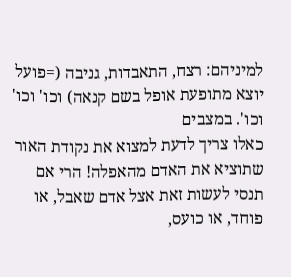למיניהם: רצח, התאבדות, גניבה (=פועל יוצא מתופעת אופל בשם קנאה) וכו' וכו' וכו'. במצבים
כאלו צריך לדעת למצוא את נקודת האור שתוציא את האדם מהאפלה! הרי אם תנסי לעשות זאת אצל אדם שאבל, או פוחד, או כועס,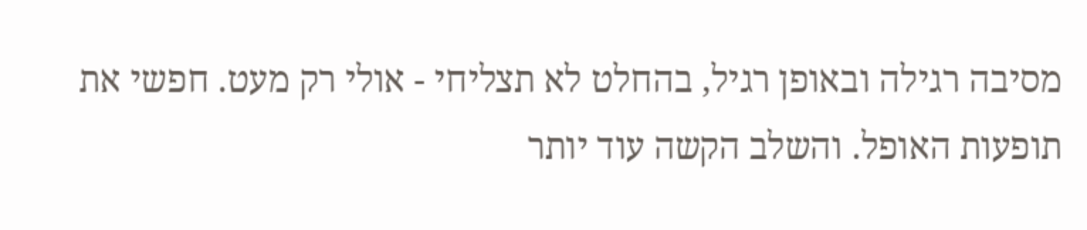מסיבה רגילה ובאופן רגיל, בהחלט לא תצליחי - אולי רק מעט. חפשי את תופעות האופל. והשלב הקשה עוד יותר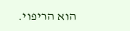הוא הריפוי.